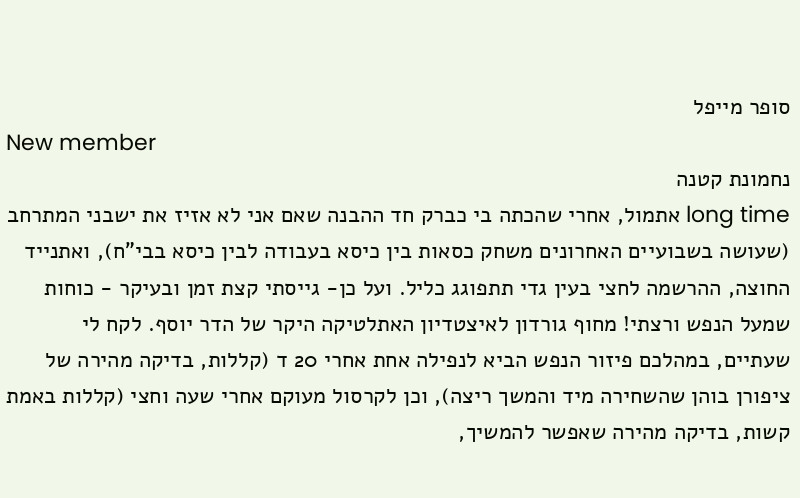סופר מייפל
New member
נחמונת קטנה
long time אתמול, אחרי שהכתה בי כברק חד ההבנה שאם אני לא אזיז את ישבני המתרחב (שעושה בשבועיים האחרונים משחק כסאות בין כיסא בעבודה לבין כיסא בבי"ח), ואתנייד החוצה, ההרשמה לחצי בעין גדי תתפוגג כליל. ועל כן- גייסתי קצת זמן ובעיקר - כוחות שמעל הנפש ורצתי! מחוף גורדון לאיצטדיון האתלטיקה היקר של הדר יוסף. לקח לי שעתיים, במהלכם פיזור הנפש הביא לנפילה אחת אחרי 20 ד (קללות, בדיקה מהירה של ציפורן בוהן שהשחירה מיד והמשך ריצה), וכן לקרסול מעוקם אחרי שעה וחצי (קללות באמת קשות, בדיקה מהירה שאפשר להמשיך,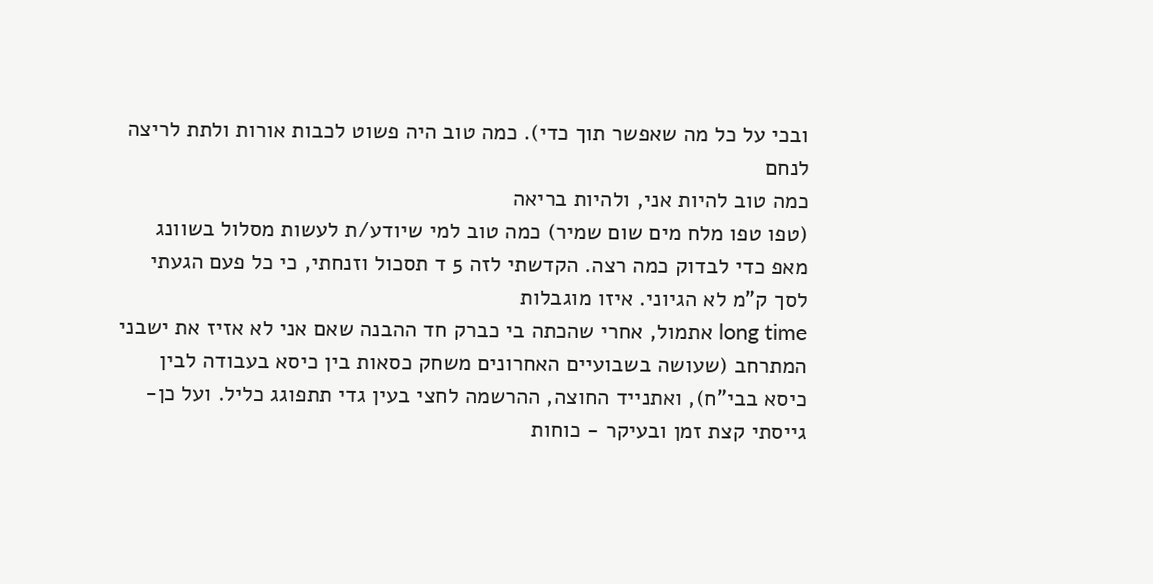ובכי על כל מה שאפשר תוך כדי). כמה טוב היה פשוט לכבות אורות ולתת לריצה לנחם
כמה טוב להיות אני, ולהיות בריאה
(טפו טפו מלח מים שום שמיר) כמה טוב למי שיודע/ת לעשות מסלול בשוונג מאפ כדי לבדוק כמה רצה. הקדשתי לזה 5 ד תסכול וזנחתי, כי כל פעם הגעתי לסך ק"מ לא הגיוני. איזו מוגבלות
long time אתמול, אחרי שהכתה בי כברק חד ההבנה שאם אני לא אזיז את ישבני המתרחב (שעושה בשבועיים האחרונים משחק כסאות בין כיסא בעבודה לבין כיסא בבי"ח), ואתנייד החוצה, ההרשמה לחצי בעין גדי תתפוגג כליל. ועל כן- גייסתי קצת זמן ובעיקר - כוחות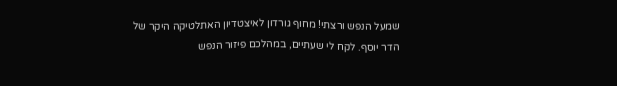שמעל הנפש ורצתי! מחוף גורדון לאיצטדיון האתלטיקה היקר של הדר יוסף. לקח לי שעתיים, במהלכם פיזור הנפש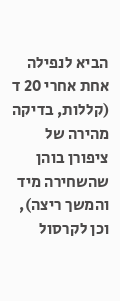הביא לנפילה אחת אחרי 20 ד (קללות, בדיקה מהירה של ציפורן בוהן שהשחירה מיד והמשך ריצה), וכן לקרסול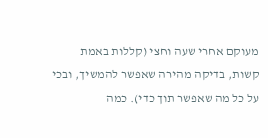מעוקם אחרי שעה וחצי (קללות באמת קשות, בדיקה מהירה שאפשר להמשיך, ובכי על כל מה שאפשר תוך כדי). כמה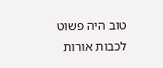טוב היה פשוט לכבות אורות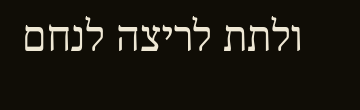ולתת לריצה לנחם